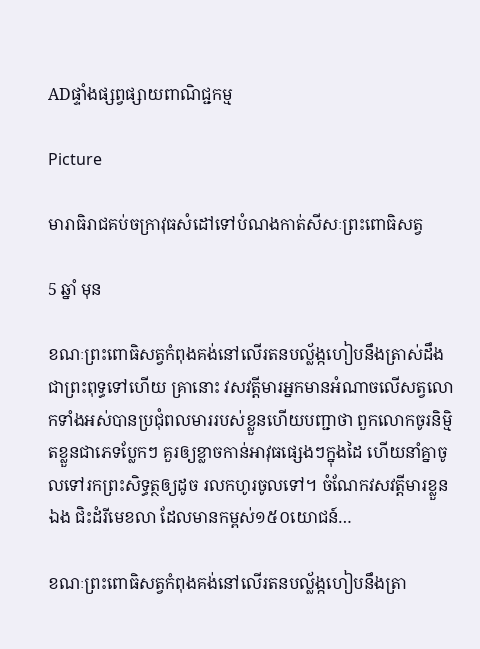ADផ្ទាំងផ្សព្វផ្សាយពាណិជ្ជកម្ម

Picture

មារាធិរាជគប់ចក្រាវុធសំដៅទៅបំណងកាត់សីសៈព្រះពោធិសត្វ

5 ឆ្នាំ មុន

ខណៈព្រះពោធិសត្វកំពុងគង់នៅលើរតនបល្ល័ង្កហៀបនឹងត្រាស់ដឹងជាព្រះពុទ្ធទៅហើយ គ្រានោះ វសវត្តីមារអ្នកមានអំណាចលើសត្វលោកទាំងអស់បានប្រជុំពលមាររបស់ខ្លួនហើយបញ្ជាថា ពួកលោកចូរនិម្មិតខ្លួនជាភេទប្លែកៗ គួរឲ្យខ្លាចកាន់អាវុធផ្សេងៗក្នុងដៃ ហើយនាំគ្នាចូលទៅរកព្រះសិទ្ធត្ថឲ្យដូច រលកហូរចូលទៅ។ ចំណែកវសវត្តីមារខ្លួនឯង ជិះដំរីមេខលា ដែលមានកម្ពស់១៥០យោជន៍…

ខណៈព្រះពោធិសត្វកំពុងគង់នៅលើរតនបល្ល័ង្កហៀបនឹងត្រា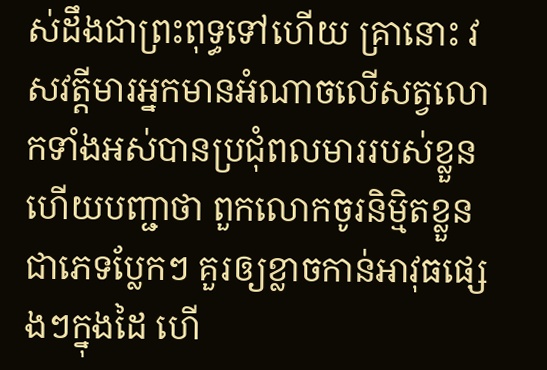ស់ដឹងជាព្រះពុទ្ធទៅហើយ គ្រានោះ វសវត្តីមារអ្នកមានអំណាចលើសត្វលោកទាំងអស់បានប្រជុំពលមាររបស់ខ្លួនហើយបញ្ជាថា ពួកលោកចូរនិម្មិតខ្លួនជាភេទប្លែកៗ គួរឲ្យខ្លាចកាន់អាវុធផ្សេងៗក្នុងដៃ ហើ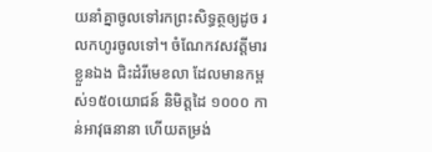យនាំគ្នាចូលទៅរកព្រះសិទ្ធត្ថឲ្យដូច រលកហូរចូលទៅ។ ចំណែកវសវត្តីមារខ្លួនឯង ជិះដំរីមេខលា ដែលមានកម្ពស់១៥០យោជន៍ និមិត្តដៃ ១០០០ កាន់អាវុធនានា ហើយតម្រង់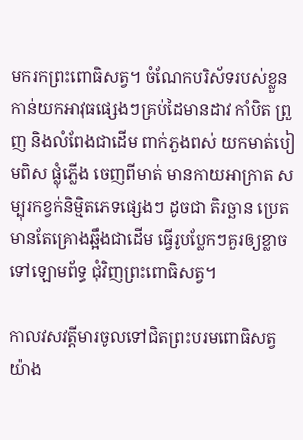មករកព្រះពោធិសត្វ។ ចំណែកបរិស័ទរបស់ខ្លួនកាន់យកអាវុធផ្សេងៗគ្រប់ដៃមានដាវ កាំបិត ព្រួញ និងលំពែងជាដើម ពាក់ភួងពស់ យកមាត់បៀមពិស ផ្លុំភ្លើង ចេញពីមាត់ មានកាយអាក្រាត សម្បុរកខ្វក់និម្មិតភេទផ្សេងៗ ដូចជា តិរច្ឆាន ប្រេត មានតែគ្រោងឆ្អឹងជាដើម ធ្វើរូបប្លែកៗគួរឲ្យខ្លាចទៅឡោមព័ទ្ធ ជុំវិញព្រះពោធិសត្វ។

កាលវសវត្តីមារចូលទៅជិតព្រះបរមពោធិសត្វយ៉ាង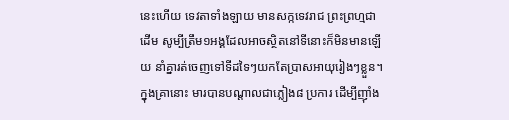នេះហើយ ទេវតាទាំងឡាយ មានសក្កទេវរាជ ព្រះព្រហ្មជាដើម សូម្បីត្រឹម១អង្គដែលអាចស្ថិតនៅទីនោះក៏មិនមានឡើយ នាំគ្នារត់ចេញទៅទីដទៃៗយកតែប្រាសអាយុរៀងៗខ្លួន។ ក្នុងគ្រានោះ មារបានបណ្ដាលជាភ្លៀង៨ ប្រការ ដើម្បីញ៉ាំង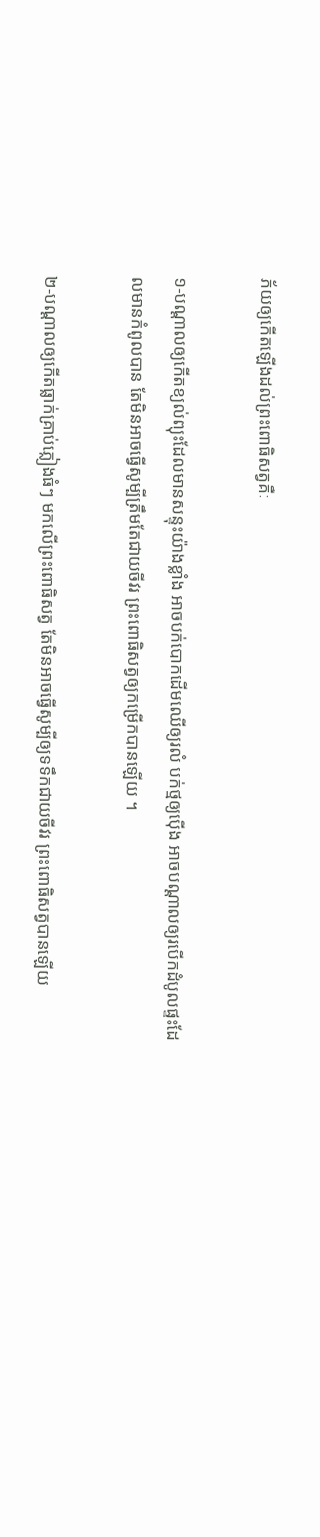ភ័យឲ្យកើតឡើងដល់ព្រះពោធិសត្វគឺៈ

១-បណ្ដាលឲ្យកើតខ្យល់ព្យុះដែលមានសន្ទុះយ៉ាងខ្លាំង អាចបក់បោកដើមឈើឲ្យរលំ បក់ថ្មឲ្យប៉ើង អាចបណ្ដាលឲ្យរបើកដំបូលផ្ទះដែលមានកំពូលបាន តែមិនអាចធ្វើសូម្បីត្រឹមតែជាយចីវរ ព្រះពោធិសត្វឲ្យកម្រើកបានឡើយ ។

២-បណ្ដាលឲ្យកើតធ្លាក់គ្រាប់ភ្លៀងធំៗ មកលើព្រះពោធិសត្វ តែមិនអាចធ្វើសូម្បីឲ្យទទឹកជាយចីវរ ព្រះពោធិសត្វបានឡើយ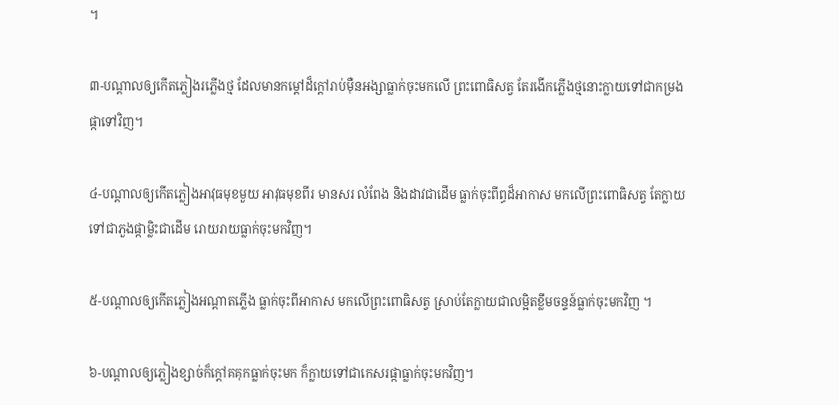។

៣-បណ្ដាលឲ្យកើតភ្លៀងរភ្លើងថ្ម ដែលមានកម្ដៅដ៏ក្តៅរាប់ម៉ឺនអង្សាធ្លាក់ចុះមកលើ ព្រះពោធិសត្វ តែរងើកភ្លើងថ្មនោះក្លាយទៅជាកម្រងផ្កាទៅវិញ។

៤-បណ្ដាលឲ្យកើតភ្លៀងអាវុធមុខមួយ អាវុធមុខពីរ មានសរ លំពែង និងដាវជាដើម ធ្លាក់ចុះពីព្ធដ៏អាកាស មកលើព្រះពោធិសត្វ តែក្លាយទៅជាភួងផ្កាម្លិះជាដើម រោយរាយធ្លាក់ចុះមកវិញ។

៥-បណ្ដាលឲ្យកើតភ្លៀងអណ្ដាតភ្លើង ធ្លាក់ចុះពីអាកាស មកលើព្រះពោធិសត្វ ស្រាប់តែក្លាយជាលម្អិតខ្លឹមចន្ទន៍ធ្លាក់ចុះមកវិញ ។

៦-បណ្ដាលឲ្យភ្លៀងខ្សាច់ក៏ក្ដៅគគុកធ្លាក់ចុះមក ក៏ក្លាយទៅជាកេសរផ្កាធ្លាក់ចុះមកវិញ។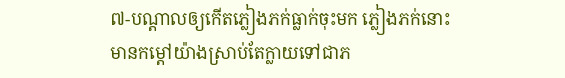៧-បណ្ដាលឲ្យកើតភ្លៀងភក់ធ្លាក់ចុះមក ភ្លៀងភក់នោះមានកម្ដៅយ៉ាងស្រាប់តែក្លាយទៅជាភ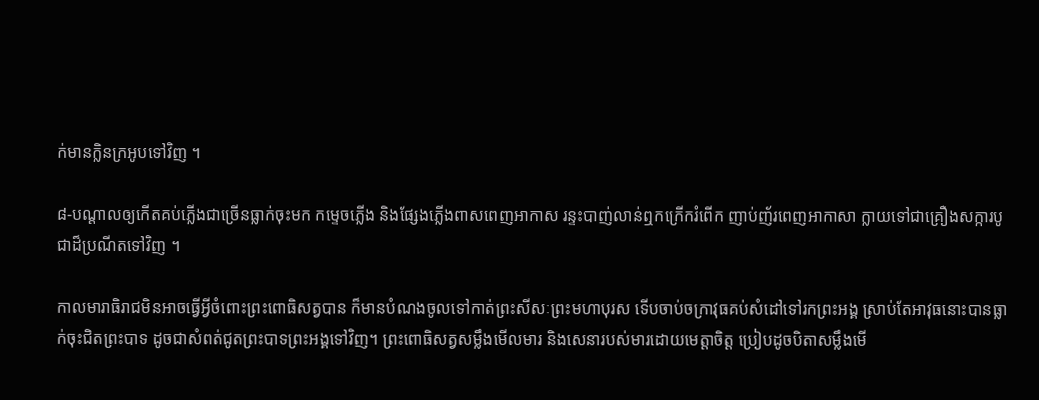ក់មានក្លិនក្រអូបទៅវិញ ។

៨-បណ្ដាលឲ្យកើតគប់ភ្លើងជាច្រើនធ្លាក់ចុះមក កម្ទេចភ្លើង និងផ្សែងភ្លើងពាសពេញអាកាស រន្ទះបាញ់លាន់ឮកក្រើករំពើក ញាប់ញ័រពេញអាកាសា ក្លាយទៅជាគ្រឿងសក្ការបូជាដ៏ប្រណីតទៅវិញ ។

កាលមារាធិរាជមិនអាចធ្វើអ្វីចំពោះព្រះពោធិសត្វបាន ក៏មានបំណងចូលទៅកាត់ព្រះសីសៈព្រះមហាបុរស ទើបចាប់ចក្រាវុធគប់សំដៅទៅរកព្រះអង្គ ស្រាប់តែអាវុធនោះបានធ្លាក់ចុះជិតព្រះបាទ ដូចជាសំពត់ជូតព្រះបាទព្រះអង្គទៅវិញ។ ព្រះពោធិសត្វសម្លឹងមើលមារ និងសេនារបស់មារដោយមេត្តាចិត្ត ប្រៀបដូចបិតាសម្លឹងមើ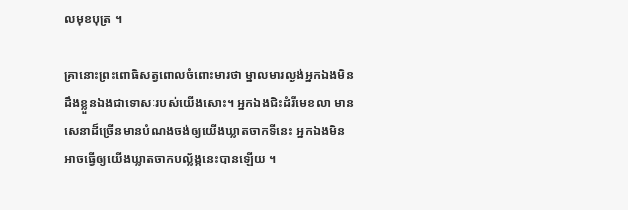លមុខបុត្រ ។

គ្រានោះព្រះពោធិសត្វពោលចំពោះមារថា ម្នាលមារល្ងង់អ្នកឯងមិនដឹងខ្លួនឯងជាទោសៈរបស់យើងសោះ។ អ្នកឯងជិះដំរីមេខលា មានសេនាដ៏ច្រើនមានបំណងចង់ឲ្យយើងឃ្លាតចាកទីនេះ អ្នកឯងមិនអាចធ្វើឲ្យយើងឃ្លាតចាកបល្ល័ង្កនេះបានឡើយ ។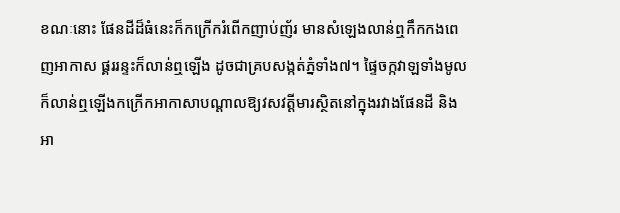ខណៈនោះ ផែនដីដ៏ធំនេះក៏កក្រើករំពើកញាប់ញ័រ មានសំឡេងលាន់ឮកឹកកងពេញអាកាស ផ្គររន្ទះក៏លាន់ឮឡើង ដូចជាគ្របសង្កត់ភ្នំទាំង៧។ ផ្ទៃចក្កវាឡទាំងមូលក៏លាន់ឮឡើងកក្រើកអាកាសាបណ្តាលឱ្យវសវត្តីមារស្ថិតនៅក្នុងរវាងផែនដី និងអា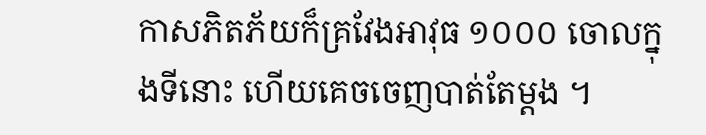កាសភិតភ័យក៏គ្រវែងអាវុធ ១០០០ ចោលក្នុងទីនោះ ហើយគេចចេញបាត់តែម្តង ។